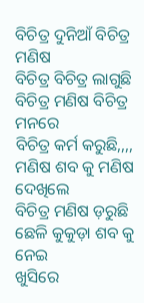ବିଚିତ୍ର ଦୁନିଆଁ ବିଚିତ୍ର ମଣିଷ
ବିଚିତ୍ର ବିଚିତ୍ର ଲାଗୁଛି
ବିଚିତ୍ର ମଣିଷ ବିଚିତ୍ର ମନରେ
ବିଚିତ୍ର କର୍ମ କରୁଛି,,,,
ମଣିଷ ଶବ କୁ ମଣିଷ ଦେଖିଲେ
ବିଚିତ୍ର ମଣିଷ ଡ଼ରୁଛି
ଛେଳି କୁକୁଡ଼ା ଶବ କୁ ନେଇ
ଖୁସିରେ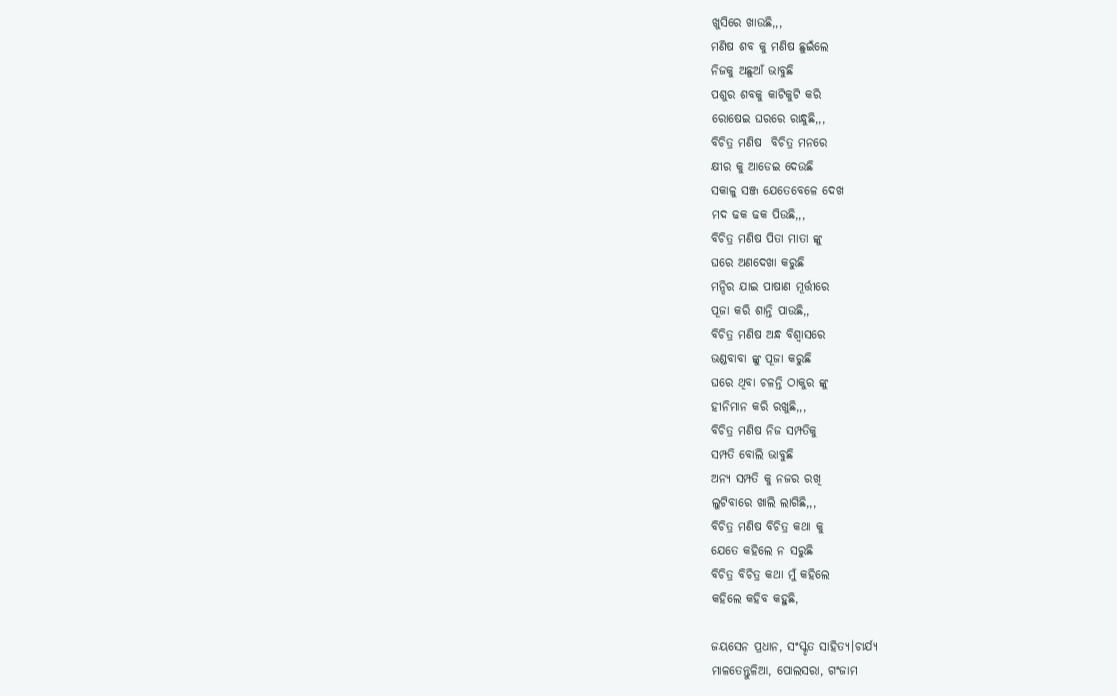ଖୁସିରେ ଖାଉଛି,,,
ମଣିଷ ଶବ କୁ ମଣିଷ ଛୁଇଁଲେ
ନିଜକୁ ଅଛୁଆଁ ଭାବୁଛି
ପଶୁର ଶବକୁ କାଟିକୁଟି କରି
ରୋଷେଇ ଘରରେ ରାନ୍ଧୁଛି,,,
ବିଚିତ୍ର ମଣିଷ  ବିଚିତ୍ର ମନରେ
କ୍ଷୀର କୁ ଆଡେଇ ଦେଉଛି
ସକାଳୁ ସଞ୍ଜ ଯେତେବେଳେ ଦେଖ
ମଦ ଢକ ଢକ ପିଉଛି,,,
ବିଚିତ୍ର ମଣିଷ ପିତା ମାତା ଙ୍କୁ
ଘରେ ଅଣଦେଖା କରୁଛି
ମନ୍ଦିର ଯାଇ ପାଷାଣ ମୂର୍ତ୍ତୀରେ
ପୂଜା କରି ଶାନ୍ତି ପାଉଛି,,
ବିଚିତ୍ର ମଣିଷ ଅନ୍ଧ ବିଶ୍ୱାସରେ
ଭଣ୍ଡବାବା ଙ୍କୁ ପୂଜା କରୁଛି
ଘରେ ଥିବା ଚଳନ୍ତି ଠାକୁର ଙ୍କୁ
ହୀନିମାନ କରି ରଖୁଛି,,,
ବିଚିତ୍ର ମଣିଷ ନିଜ ସମ୍ପତିକୁ
ସମ୍ପତି ବୋଲି ଭାବୁଛି
ଅନ୍ୟ ସମ୍ପତି କୁ ନଜର ରଖି
ଲୁଟିବାରେ ଖାଲି ଲାଗିଛି,,,
ବିଚିତ୍ର ମଣିଷ ବିଚିତ୍ର କଥା କୁ
ଯେତେ କହିଲେ ନ ସରୁଛି
ବିଚିତ୍ର ବିଚିତ୍ର କଥା ମୁଁ କହିଲେ
କହିଲେ କହିବ କହୁଛି,

ଜୟସେନ ପ୍ରଧାନ, ସଂସ୍କୃତ ସାହିତ୍ୟ।ଚାର୍ଯ୍ୟ
ମାଳତେନ୍ତୁଳିଆ, ପୋଲସରା, ଗଂଜାମ